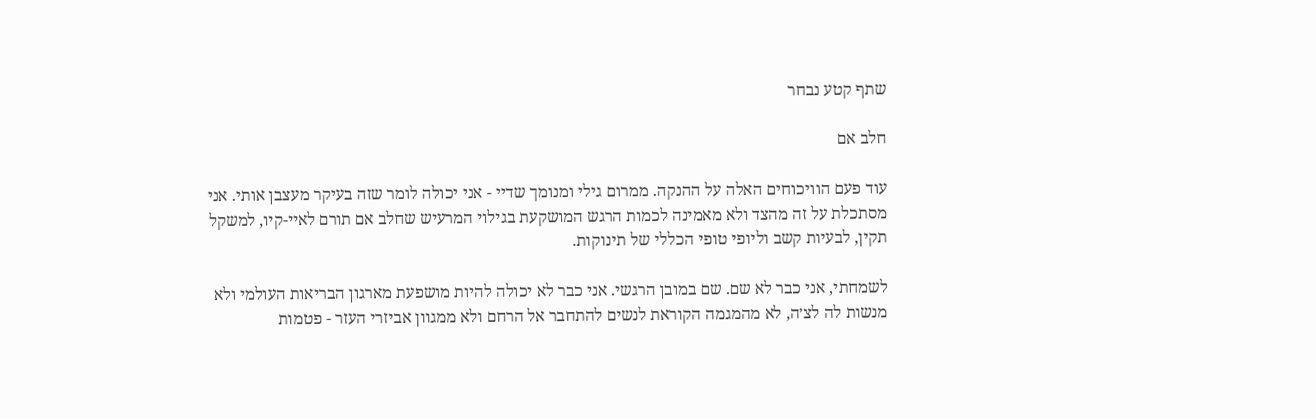שתף קטע נבחר

חלב אם

עוד פעם הוויכוחים האלה על ההנקה. ממרום גילי ומנומך שדיי - אני יכולה לומר שזה בעיקר מעצבן אותי. אני מסתכלת על זה מהצד ולא מאמינה לכמות הרגש המושקעת בגילוי המרעיש שחלב אם תורם לאיי-קיו, למשקל תקין, לבעיות קשב וליופי טופי הכללי של תינוקות.

לשמחתי, אני כבר לא שם. שם במובן הרגשי. אני כבר לא יכולה להיות מושפעת מארגון הבריאות העולמי ולא מנשות לה לצ׳ה, לא מהמגמה הקוראת לנשים להתחבר אל הרחם ולא ממגוון אביזרי העזר - פטמות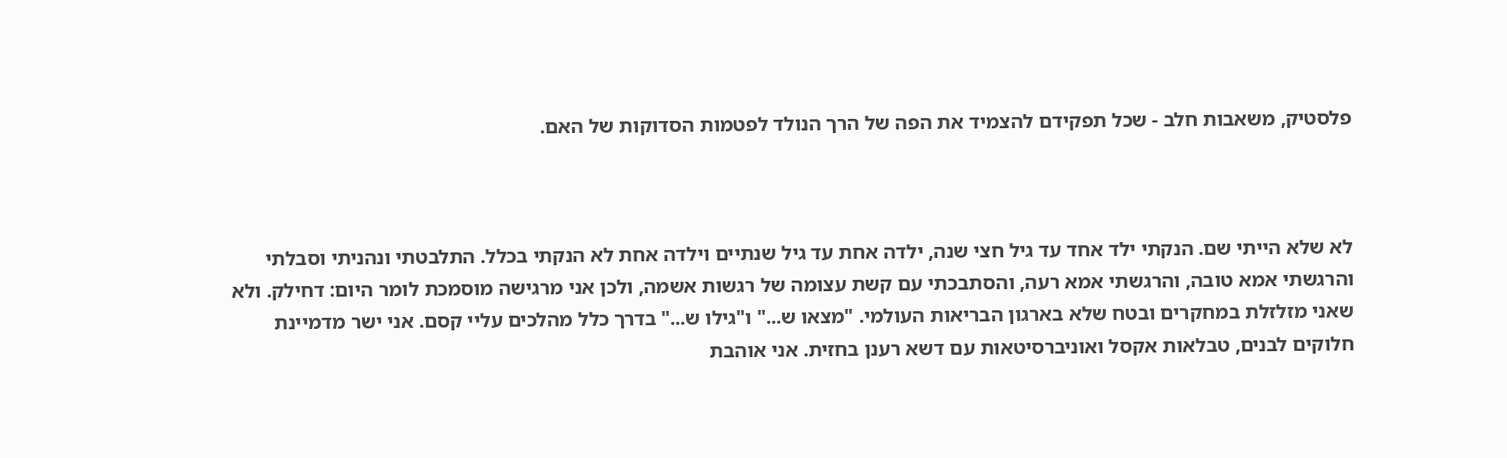פלסטיק, משאבות חלב - שכל תפקידם להצמיד את הפה של הרך הנולד לפטמות הסדוקות של האם.



לא שלא הייתי שם. הנקתי ילד אחד עד גיל חצי שנה, ילדה אחת עד גיל שנתיים וילדה אחת לא הנקתי בכלל. התלבטתי ונהניתי וסבלתי והרגשתי אמא טובה, והרגשתי אמא רעה, והסתבכתי עם קשת עצומה של רגשות אשמה, ולכן אני מרגישה מוסמכת לומר היום: דחילק. ולא שאני מזלזלת במחקרים ובטח שלא בארגון הבריאות העולמי. "מצאו ש..." ו"גילו ש..." בדרך כלל מהלכים עליי קסם. אני ישר מדמיינת חלוקים לבנים, טבלאות אקסל ואוניברסיטאות עם דשא רענן בחזית. אני אוהבת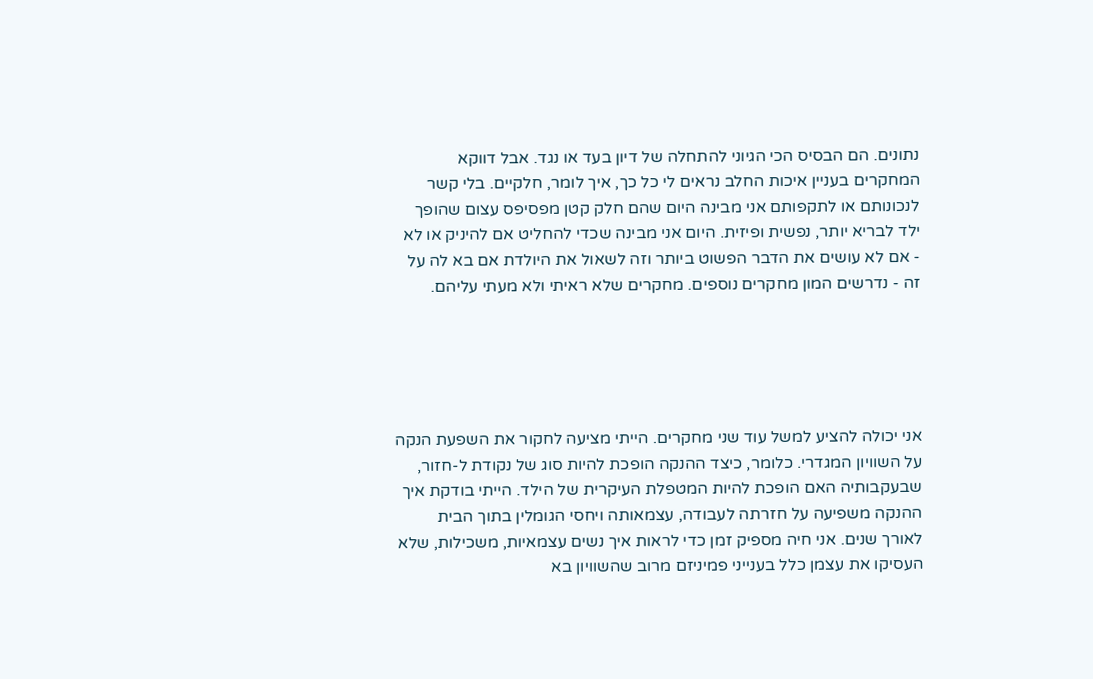נתונים. הם הבסיס הכי הגיוני להתחלה של דיון בעד או נגד. אבל דווקא המחקרים בעניין איכות החלב נראים לי כל כך, איך לומר, חלקיים. בלי קשר לנכונותם או לתקפותם אני מבינה היום שהם חלק קטן מפסיפס עצום שהופך ילד לבריא יותר, נפשית ופיזית. היום אני מבינה שכדי להחליט אם להיניק או לא - אם לא עושים את הדבר הפשוט ביותר וזה לשאול את היולדת אם בא לה על זה - נדרשים המון מחקרים נוספים. מחקרים שלא ראיתי ולא מעתי עליהם.





אני יכולה להציע למשל עוד שני מחקרים. הייתי מציעה לחקור את השפעת הנקה על השוויון המגדרי. כלומר, כיצד ההנקה הופכת להיות סוג של נקודת ל-חזור, שבעקבותיה האם הופכת להיות המטפלת העיקרית של הילד. הייתי בודקת איך ההנקה משפיעה על חזרתה לעבודה, עצמאותה ויחסי הגומלין בתוך הבית לאורך שנים. אני חיה מספיק זמן כדי לראות איך נשים עצמאיות, משכילות, שלא העסיקו את עצמן כלל בענייני פמיניזם מרוב שהשוויון בא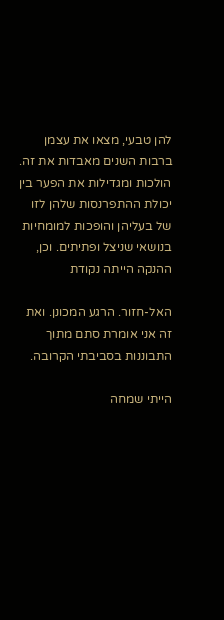להן טבעי, מצאו את עצמן ברבות השנים מאבדות את זה. הולכות ומגדילות את הפער בין יכולת ההתפרנסות שלהן לזו של בעליהן והופכות למומחיות בנושאי שניצל ופתיתים. וכן, ההנקה הייתה נקודת

האל-חזור. הרגע המכונן. ואת זה אני אומרת סתם מתוך התבוננות בסביבתי הקרובה.

הייתי שמחה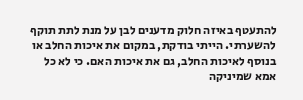להתעטף באיזה חלוק מדענים לבן על מנת לתת תוקף להשערתי. הייתי בודקת, במקום את איכות החלב או בנוסף לאיכות החלב, גם את איכות האם. כי לא כל אמא שמיניקה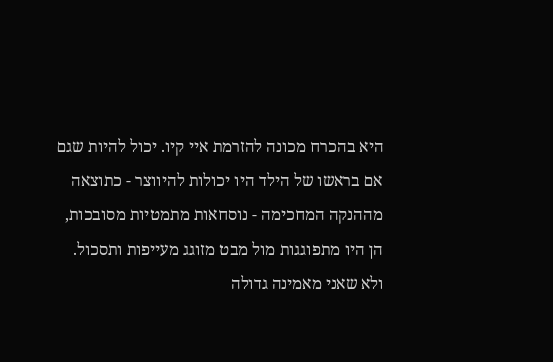היא בהכרח מכונה להזרמת איי קיו. יכול להיות שגם אם בראשו של הילד היו יכולות להיווצר - כתוצאה מההנקה המחכימה - נוסחאות מתמטיות מסובכות, הן היו מתפוגגות מול מבט מזוגג מעייפות ותסכול. ולא שאני מאמינה גדולה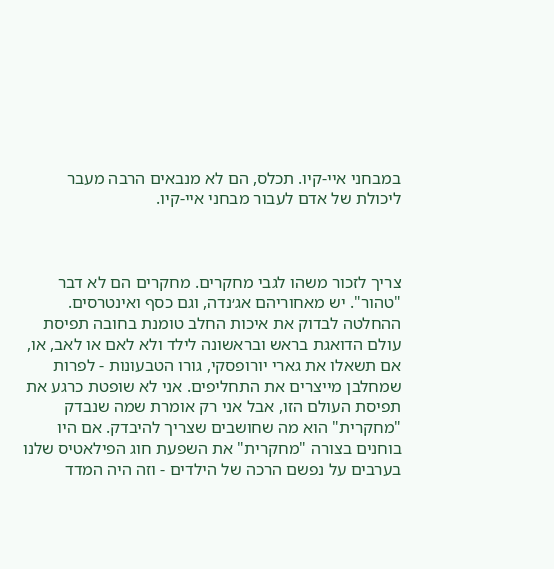במבחני איי-קיו. תכלס, הם לא מנבאים הרבה מעבר ליכולת של אדם לעבור מבחני איי-קיו.



צריך לזכור משהו לגבי מחקרים. מחקרים הם לא דבר "טהור". יש מאחוריהם אג׳נדה, וגם כסף ואינטרסים. ההחלטה לבדוק את איכות החלב טומנת בחובה תפיסת עולם הדואגת בראש ובראשונה לילד ולא לאם או לאב, או, אם תשאלו את גארי יורופסקי, גורו הטבעונות - לפרות שמחלבן מייצרים את התחליפים. אני לא שופטת כרגע את תפיסת העולם הזו, אבל אני רק אומרת שמה שנבדק "מחקרית" הוא מה שחושבים שצריך להיבדק. אם היו בוחנים בצורה "מחקרית" את השפעת חוג הפילאטיס שלנו בערבים על נפשם הרכה של הילדים - וזה היה המדד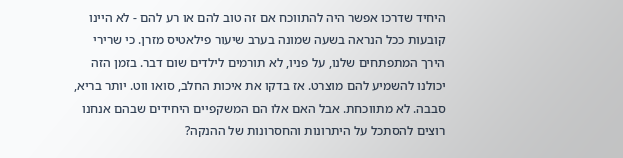היחיד שדרכו אפשר היה להתווכח אם זה טוב להם או רע להם - לא היינו קובעות ככל הנראה בשעה שמונה בערב שיעור פילאטיס מזרן. כי שרירי הירך המתפתחים שלנו, על פניו, לא תורמים לילדים שום דבר. בזמן הזה יכולנו להשמיע להם מוצרט. אז בדקו את איכות החלב, סואו ווט. יותר בריא, סבבה. לא מתווכחת. אבל האם אלו הם המשקפיים היחידים שבהם אנחנו רוצים להסתכל על היתרונות והחסרונות של ההנקה?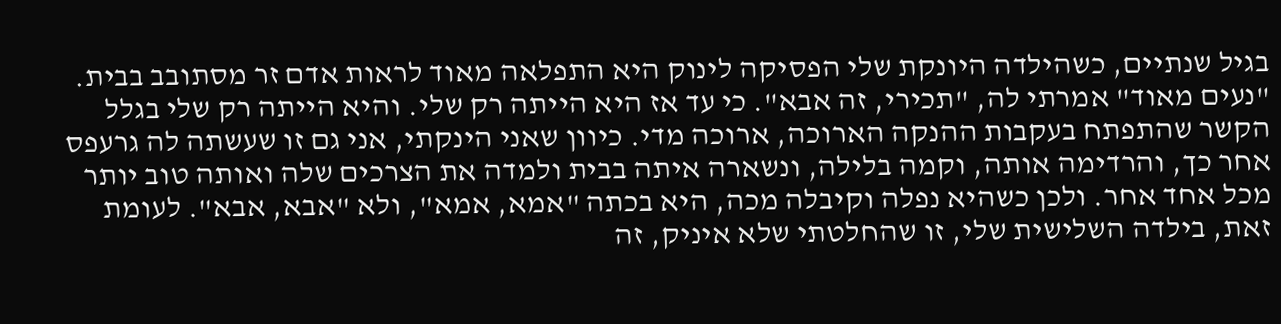בגיל שנתיים, כשהילדה היונקת שלי הפסיקה לינוק היא התפלאה מאוד לראות אדם זר מסתובב בבית. "נעים מאוד" אמרתי לה, "תכירי, זה אבא". כי עד אז היא הייתה רק שלי. והיא הייתה רק שלי בגלל הקשר שהתפתח בעקבות ההנקה הארוכה, ארוכה מדי. כיוון שאני הינקתי, אני גם זו שעשתה לה גרעפס אחר כך, והרדימה אותה, וקמה בלילה, ונשארה איתה בבית ולמדה את הצרכים שלה ואותה טוב יותר מכל אחד אחר. ולכן כשהיא נפלה וקיבלה מכה, היא בכתה "אמא, אמא", ולא "אבא, אבא". לעומת זאת, בילדה השלישית שלי, זו שהחלטתי שלא איניק, זה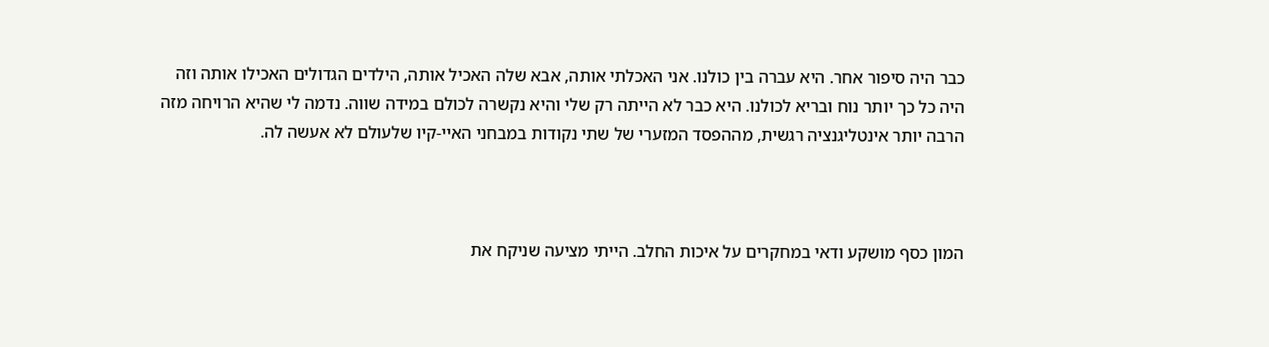כבר היה סיפור אחר. היא עברה בין כולנו. אני האכלתי אותה, אבא שלה האכיל אותה, הילדים הגדולים האכילו אותה וזה היה כל כך יותר נוח ובריא לכולנו. היא כבר לא הייתה רק שלי והיא נקשרה לכולם במידה שווה. נדמה לי שהיא הרויחה מזה הרבה יותר אינטליגנציה רגשית, מההפסד המזערי של שתי נקודות במבחני האיי-קיו שלעולם לא אעשה לה.



המון כסף מושקע ודאי במחקרים על איכות החלב. הייתי מציעה שניקח את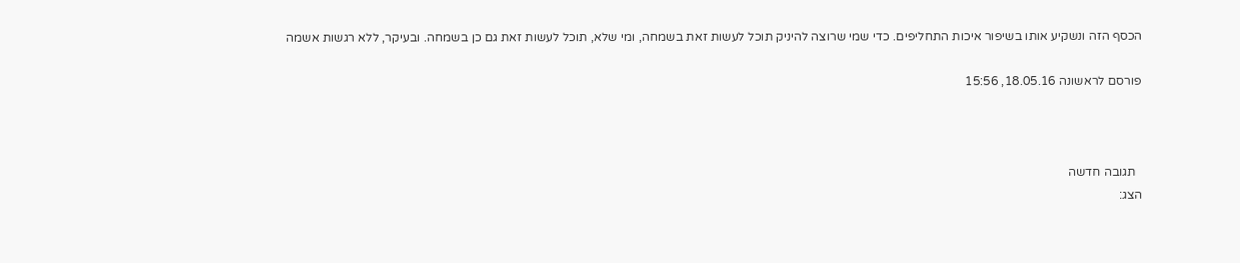הכסף הזה ונשקיע אותו בשיפור איכות התחליפים. כדי שמי שרוצה להיניק תוכל לעשות זאת בשמחה, ומי שלא, תוכל לעשות זאת גם כן בשמחה. ובעיקר, ללא רגשות אשמה

פורסם לראשונה 18.05.16, 15:56



  תגובה חדשה
הצג: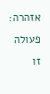אזהרה:
פעולה זו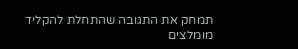תמחק את התגובה שהתחלת להקליד
מומלצים